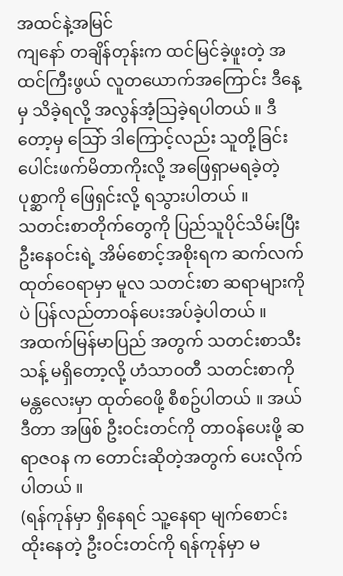အထင်နဲ့အမြင်
ကျနော် တချိန်တုန်းက ထင်မြင်ခဲ့ဖူးတဲ့ အထင်ကြီးဖွယ် လူတယောက်အကြောင်း ဒီနေ့မှ သိခဲ့ရလို့ အလွန်အံ့သြခဲ့ရပါတယ် ။ ဒီတော့မှ သြော် ဒါကြောင့်လည်း သူတို့ခြင်း ပေါင်းဖက်မိတာကိုးလို့ အဖြေရှာမရခဲ့တဲ့ ပုစ္ဆာကို ဖြေရှင်းလို့ ရသွားပါတယ် ။
သတင်းစာတိုက်တွေကို ပြည်သူပိုင်သိမ်းပြီး ဦးနေဝင်းရဲ့ အိမ်စောင့်အစိုးရက ဆက်လက်ထုတ်ဝေရာမှာ မူလ သတင်းစာ ဆရာများကိုပဲ ပြန်လည်တာဝန်ပေးအပ်ခဲ့ပါတယ် ။
အထက်မြန်မာပြည် အတွက် သတင်းစာသီးသန့် မရှိတော့လို့ ဟံသာဝတီ သတင်းစာကို မန္တလေးမှာ ထုတ်ဝေဖို့ စီစဥ်ပါတယ် ။ အယ်ဒီတာ အဖြစ် ဦးဝင်းတင်ကို တာဝန်ပေးဖို့ ဆရာဇဝန က တောင်းဆိုတဲ့အတွက် ပေးလိုက်ပါတယ် ။
(ရန်ကုန်မှာ ရှိနေရင် သူ့နေရာ မျက်စောင်းထိုးနေတဲ့ ဦးဝင်းတင်ကို ရန်ကုန်မှာ မ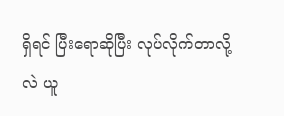ရှိရင် ပြီးရောဆိုပြီး လုပ်လိုက်တာလို့လဲ ယူ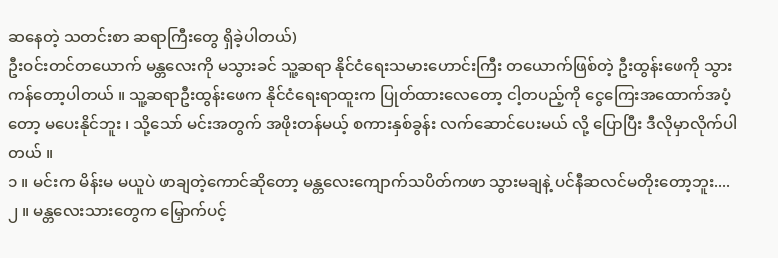ဆနေတဲ့ သတင်းစာ ဆရာကြီးတွေ ရှိခဲ့ပါတယ်)
ဦးဝင်းတင်တယောက် မန္တလေးကို မသွားခင် သူ့ဆရာ နိုင်ငံရေးသမားဟောင်းကြီး တယောက်ဖြစ်တဲ့ ဦးထွန်းဖေကို သွားကန်တော့ပါတယ် ။ သူ့ဆရာဦးထွန်းဖေက နိုင်ငံရေးရာထူးက ပြုတ်ထားလေတော့ ငါ့တပည့်ကို ငွေကြေးအထောက်အပံ့တော့ မပေးနိုင်ဘူး ၊ သို့သော် မင်းအတွက် အဖိုးတန်မယ့် စကားနှစ်ခွန်း လက်ဆောင်ပေးမယ် လို့ ပြောပြီး ဒီလိုမှာလိုက်ပါတယ် ။
၁ ။ မင်းက မိန်းမ မယူပဲ ဖာချတဲ့ကောင်ဆိုတော့ မန္တလေးကျောက်သပိတ်ကဖာ သွားမချနဲ့ ပင်နီဆလင်မတိုးတော့ဘူး....
၂ ။ မန္တလေးသားတွေက မြှောက်ပင့်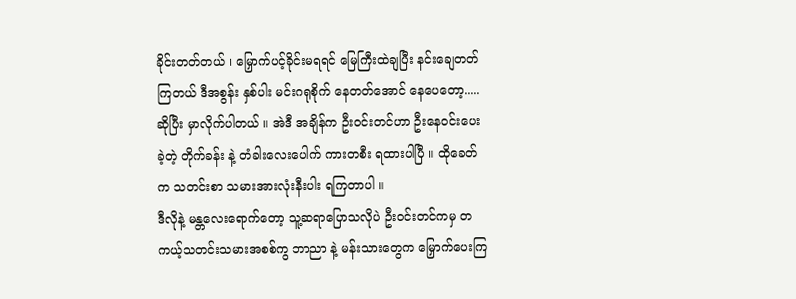ခိုင်းတတ်တယ် ၊ မြှောက်ပင့်ခိုင်းမရရင် မြေကြီးထဲချပြီး နင်းချေတတ်ကြတယ် ဒီအစွန်း နှစ်ပါး မင်းဂရုစိုက် နေတတ်အောင် နေပေတော့.....
ဆိုပြီး မှာလိုက်ပါတယ် ။ အဲဒီ အချိန်က ဦးဝင်းတင်ဟာ ဦးနေဝင်းပေးခဲ့တဲ့ တိုက်ခန်း နဲ့ တံခါးလေးပေါက် ကားတစီး ရထားပါပြီ ။ ထိုခေတ်က သတင်းစာ သမားအားလုံးနီးပါး ရကြတာပါ ။
ဒီလိုနဲ့ မန္တလေးရောက်တော့ သူ့ဆရာပြောသလိုပဲ ဦးဝင်းတင်ကမှ တကယ့်သတင်းသမားအစစ်ကွ ဘာညာ နဲ့ မန်းသားတွေက မြှောက်ပေးကြ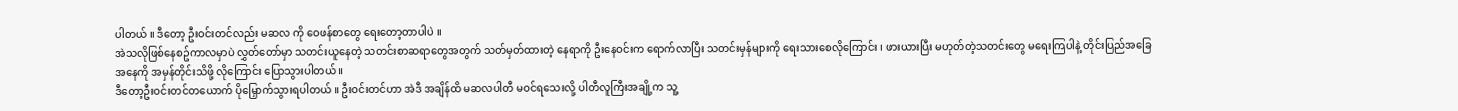ပါတယ် ။ ဒီတော့ ဦးဝင်းတင်လည်း မဆလ ကို ဝေဖန်စာတွေ ရေးတော့တာပါပဲ ။
အဲသလိုဖြစ်နေစဥ်ကာလမှာပဲ လွှတ်တော်မှာ သတင်းယူနေတဲ့ သတင်းစာဆရာတွေအတွက် သတ်မှတ်ထားတဲ့ နေရာကို ဦးနေဝင်းက ရောက်လာပြီး သတင်းမှန်များကို ရေးသားစေလိုကြောင်း ၊ ဖားယားပြီး မဟုတ်တဲ့သတင်းတွေ မရေးကြပါနဲ့ တိုင်းပြည်အခြေအနေကို အမှန်တိုင်းသိဖို့ လိုကြောင်း ပြောသွားပါတယ် ။
ဒီတော့ဦးဝင်းတင်တယောက် ပိုမြှောက်သွားရပါတယ် ။ ဦးဝင်းတင်ဟာ အဲဒီ အချိန်ထိ မဆလပါတီ မဝင်ရသေးလို့ ပါတီလူကြီးအချို့က သူ့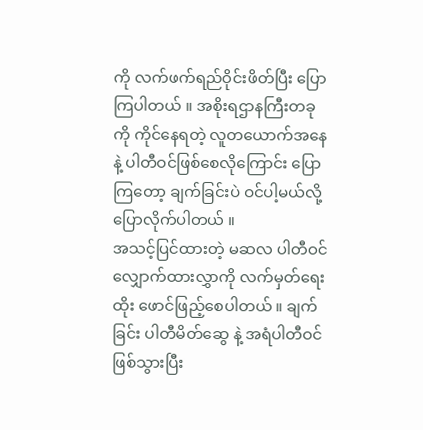ကို လက်ဖက်ရည်ဝိုင်းဖိတ်ပြီး ပြောကြပါတယ် ။ အစိုးရဌာနကြီးတခုကို ကိုင်နေရတဲ့ လူတယောက်အနေနဲ့ ပါတီဝင်ဖြစ်စေလိုကြောင်း ပြောကြတော့ ချက်ခြင်းပဲ ဝင်ပါ့မယ်လို့ ပြောလိုက်ပါတယ် ။
အသင့်ပြင်ထားတဲ့ မဆလ ပါတီဝင် လျှောက်ထားလွှာကို လက်မှတ်ရေးထိုး ဖောင်ဖြည့်စေပါတယ် ။ ချက်ခြင်း ပါတီမိတ်ဆွေ နဲ့ အရံပါတီဝင် ဖြစ်သွားပြီး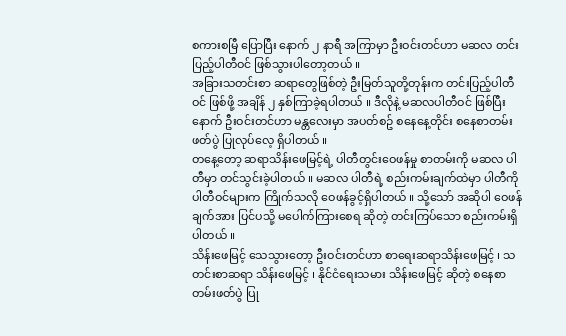စကားစမြီ ပြောပြီး နောက် ၂ နာရီ အကြာမှာ ဦးဝင်းတင်ဟာ မဆလ တင်းပြည့်ပါတီဝင် ဖြစ်သွားပါတော့တယ် ။
အခြားသတင်းစာ ဆရာတွေဖြစ်တဲ့ ဦးမြတ်သူတို့တုန်းက တင်းပြည့်ပါတီဝင် ဖြစ်ဖို့ အချိန် ၂ နှစ်ကြာခဲ့ရပါတယ် ။ ဒီလိုနဲ့ မဆလပါတီဝင် ဖြစ်ပြီးနောက် ဦးဝင်းတင်ဟာ မန္တလေးမှာ အပတ်စဥ် စနေနေ့တိုင်း စနေစာတမ်းဖတ်ပွဲ ပြုလုပ်လေ့ ရှိပါတယ် ။
တနေ့တော့ ဆရာသိန်းဖေမြင့်ရဲ့ ပါတီတွင်းဝေဖန်မှု စာတမ်းကို မဆလ ပါတီမှာ တင်သွင်းခဲ့ပါတယ် ။ မဆလ ပါတီရဲ့ စည်းကမ်းချက်ထဲမှာ ပါတီကို ပါတီဝင်များက ကြိုက်သလို ဝေဖန်ခွင့်ရှိပါတယ် ။ သို့သော် အဆိုပါ ဝေဖန်ချက်အား ပြင်ပသို့ မပေါက်ကြားစေရ ဆိုတဲ့ တင်းကြပ်သော စည်းကမ်းရှိပါတယ် ။
သိန်းဖေမြင့် သေသွားတော့ ဦးဝင်းတင်ဟာ စာရေးဆရာသိန်းဖေမြင့် ၊ သတင်းစာဆရာ သိန်းဖေမြင့် ၊ နိုင်ငံရေးသမား သိန်းဖေမြင့် ဆိုတဲ့ စနေစာတမ်းဖတ်ပွဲ ပြု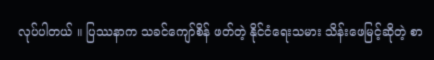လုပ်ပါတယ် ။ ပြဿနာက သခင်ကျော်စိန် ဖတ်တဲ့ နိုင်ငံရေးသမား သိန်းဖေမြင့်ဆိုတဲ့ စာ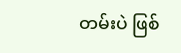တမ်းပဲ ဖြစ်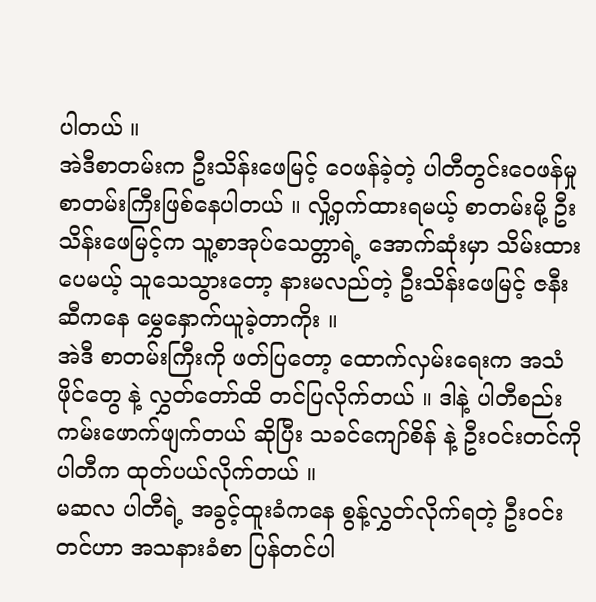ပါတယ် ။
အဲဒီစာတမ်းက ဦးသိန်းဖေမြင့် ဝေဖန်ခဲ့တဲ့ ပါတီတွင်းဝေဖန်မှု စာတမ်းကြီးဖြစ်နေပါတယ် ။ လှို့ဝှက်ထားရမယ့် စာတမ်းမို့ ဦးသိန်းဖေမြင့်က သူ့စာအုပ်သေတ္တာရဲ့ အောက်ဆုံးမှာ သိမ်းထားပေမယ့် သူသေသွားတော့ နားမလည်တဲ့ ဦးသိန်းဖေမြင့် ဇနီးဆီကနေ မွှေနှောက်ယူခဲ့တာကိုး ။
အဲဒီ စာတမ်းကြီးကို ဖတ်ပြတော့ ထောက်လှမ်းရေးက အသံဖိုင်တွေ နဲ့ လွှတ်တော်ထိ တင်ပြလိုက်တယ် ။ ဒါနဲ့ ပါတီစည်းကမ်းဖောက်ဖျက်တယ် ဆိုပြီး သခင်ကျော်စိန် နဲ့ ဦးဝင်းတင်ကို ပါတီက ထုတ်ပယ်လိုက်တယ် ။
မဆလ ပါတီရဲ့ အခွင့်ထူးခံကနေ စွန့်လွှတ်လိုက်ရတဲ့ ဦးဝင်းတင်ဟာ အသနားခံစာ ပြန်တင်ပါ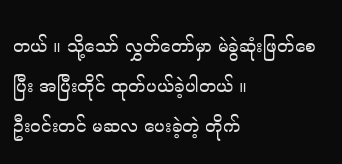တယ် ။ သို့သော် လွှတ်တော်မှာ မဲခွဲဆုံးဖြတ်စေပြီး အပြီးတိုင် ထုတ်ပယ်ခဲ့ပါတယ် ။
ဦးဝင်းတင် မဆလ ပေးခဲ့တဲ့ တိုက်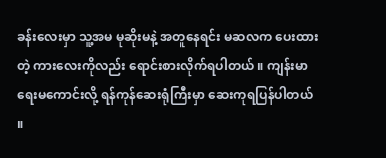ခန်းလေးမှာ သူ့အမ မုဆိုးမနဲ့ အတူနေရင်း မဆလက ပေးထားတဲ့ ကားလေးကိုလည်း ရောင်းစားလိုက်ရပါတယ် ။ ကျန်းမာရေးမကောင်းလို့ ရန်ကုန်ဆေးရုံကြီးမှာ ဆေးကုရပြန်ပါတယ် ။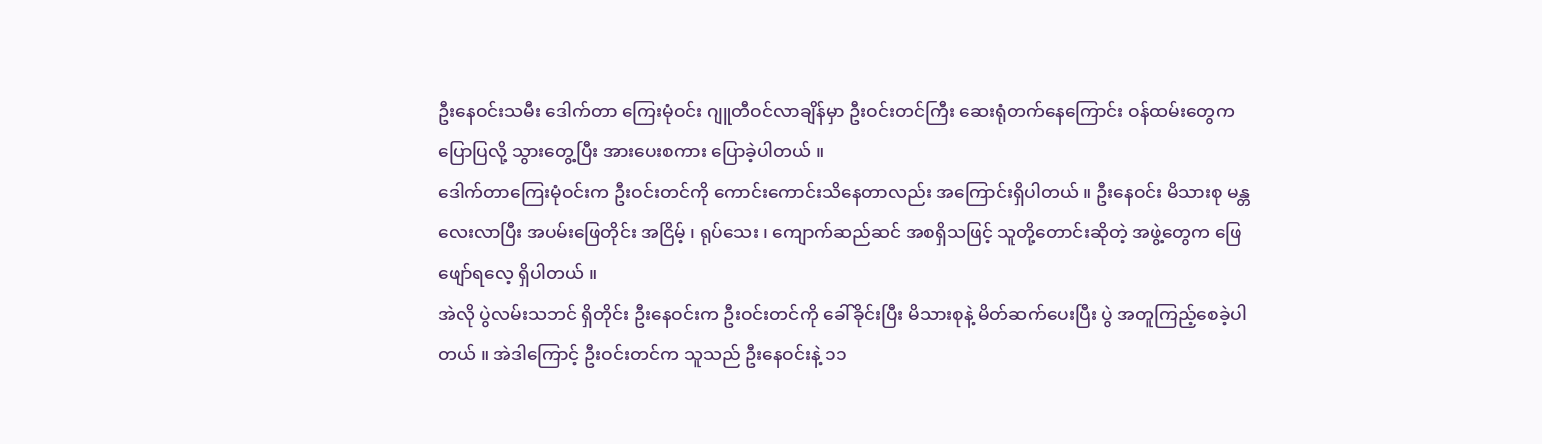ဦးနေဝင်းသမီး ဒေါက်တာ ကြေးမုံဝင်း ဂျူတီဝင်လာချိန်မှာ ဦးဝင်းတင်ကြီး ဆေးရုံတက်နေကြောင်း ဝန်ထမ်းတွေက ပြောပြလို့ သွားတွေ့ပြီး အားပေးစကား ပြောခဲ့ပါတယ် ။
ဒေါက်တာကြေးမုံဝင်းက ဦးဝင်းတင်ကို ကောင်းကောင်းသိနေတာလည်း အကြောင်းရှိပါတယ် ။ ဦးနေဝင်း မိသားစု မန္တလေးလာပြီး အပမ်းဖြေတိုင်း အငြိမ့် ၊ ရုပ်သေး ၊ ကျောက်ဆည်ဆင် အစရှိသဖြင့် သူတို့တောင်းဆိုတဲ့ အဖွဲ့တွေက ဖြေဖျော်ရလေ့ ရှိပါတယ် ။
အဲလို ပွဲလမ်းသဘင် ရှိတိုင်း ဦးနေဝင်းက ဦးဝင်းတင်ကို ခေါ်ခိုင်းပြီး မိသားစုနဲ့ မိတ်ဆက်ပေးပြီး ပွဲ အတူကြည့်စေခဲ့ပါတယ် ။ အဲဒါကြောင့် ဦးဝင်းတင်က သူသည် ဦးနေဝင်းနဲ့ ၁၁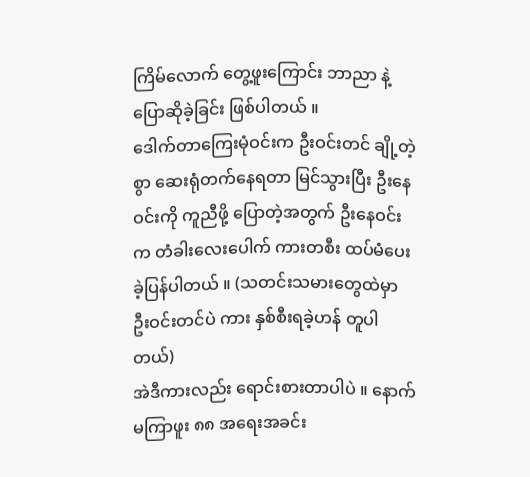ကြိမ်လောက် တွေ့ဖူးကြောင်း ဘာညာ နဲ့ ပြောဆိုခဲ့ခြင်း ဖြစ်ပါတယ် ။
ဒေါက်တာကြေးမုံဝင်းက ဦးဝင်းတင် ချို့တဲ့စွာ ဆေးရုံတက်နေရတာ မြင်သွားပြီး ဦးနေဝင်းကို ကူညီဖို့ ပြောတဲ့အတွက် ဦးနေဝင်းက တံခါးလေးပေါက် ကားတစီး ထပ်မံပေးခဲ့ပြန်ပါတယ် ။ (သတင်းသမားတွေထဲမှာ ဦးဝင်းတင်ပဲ ကား နှစ်စီးရခဲ့ဟန် တူပါတယ်)
အဲဒီကားလည်း ရောင်းစားတာပါပဲ ။ နောက်မကြာဖူး ၈၈ အရေးအခင်း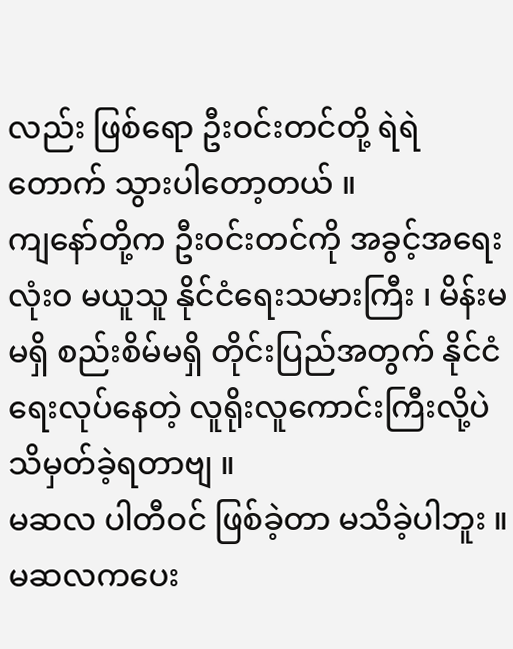လည်း ဖြစ်ရော ဦးဝင်းတင်တို့ ရဲရဲတောက် သွားပါတော့တယ် ။
ကျနော်တို့က ဦးဝင်းတင်ကို အခွင့်အရေးလုံးဝ မယူသူ နိုင်ငံရေးသမားကြီး ၊ မိန်းမမရှိ စည်းစိမ်မရှိ တိုင်းပြည်အတွက် နိုင်ငံရေးလုပ်နေတဲ့ လူရိုးလူကောင်းကြီးလို့ပဲ သိမှတ်ခဲ့ရတာဗျ ။
မဆလ ပါတီဝင် ဖြစ်ခဲ့တာ မသိခဲ့ပါဘူး ။
မဆလကပေး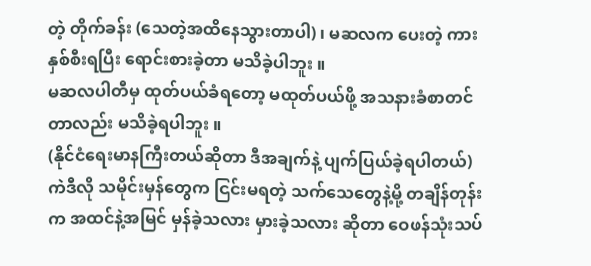တဲ့ တိုက်ခန်း (သေတဲ့အထိနေသွားတာပါ) ၊ မဆလက ပေးတဲ့ ကားနှစ်စီးရပြီး ရောင်းစားခဲ့တာ မသိခဲ့ပါဘူး ။
မဆလပါတီမှ ထုတ်ပယ်ခံရတော့ မထုတ်ပယ်ဖို့ အသနားခံစာတင်တာလည်း မသိခဲ့ရပါဘူး ။
(နိုင်ငံရေးမာနကြီးတယ်ဆိုတာ ဒီအချက်နဲ့ ပျက်ပြယ်ခဲ့ရပါတယ်)
ကဲဒီလို သမိုင်းမှန်တွေက ငြင်းမရတဲ့ သက်သေတွေနဲ့မို့ တချိန်တုန်းက အထင်နဲ့အမြင် မှန်ခဲ့သလား မှားခဲ့သလား ဆိုတာ ဝေဖန်သုံးသပ်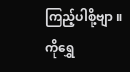ကြည့်ပါစို့ဗျာ ။
ကိုရွှေ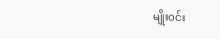မျိုးဝင်း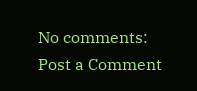No comments:
Post a Comment